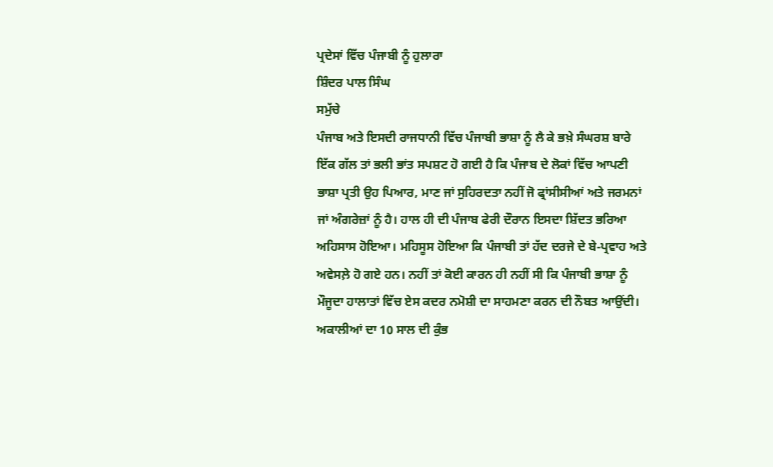ਪ੍ਰਦੇਸਾਂ ਵਿੱਚ ਪੰਜਾਬੀ ਨੂੰ ਹੁਲਾਰਾ
ਸ਼ਿੰਦਰ ਪਾਲ ਸਿੰਘ
ਸਮੁੱਚੇ
ਪੰਜਾਬ ਅਤੇ ਇਸਦੀ ਰਾਜਧਾਨੀ ਵਿੱਚ ਪੰਜਾਬੀ ਭਾਸ਼ਾ ਨੂੰ ਲੈ ਕੇ ਭਖ਼ੇ ਸੰਘਰਸ਼ ਬਾਰੇ
ਇੱਕ ਗੱਲ ਤਾਂ ਭਲੀ ਭਾਂਤ ਸਪਸ਼ਟ ਹੋ ਗਈ ਹੈ ਕਿ ਪੰਜਾਬ ਦੇ ਲੋਕਾਂ ਵਿੱਚ ਆਪਣੀ
ਭਾਸ਼ਾ ਪ੍ਰਤੀ ਉਹ ਪਿਆਰ, ਮਾਣ ਜਾਂ ਸੁਹਿਰਦਤਾ ਨਹੀਂ ਜੋ ਫ੍ਰਾਂਸੀਸੀਆਂ ਅਤੇ ਜਰਮਨਾਂ
ਜਾਂ ਅੰਗਰੇਜ਼ਾਂ ਨੂੰ ਹੈ। ਹਾਲ ਹੀ ਦੀ ਪੰਜਾਬ ਫੇਰੀ ਦੌਰਾਨ ਇਸਦਾ ਸ਼ਿੱਦਤ ਭਰਿਆ
ਅਹਿਸਾਸ ਹੋਇਆ। ਮਹਿਸੂਸ ਹੋਇਆ ਕਿ ਪੰਜਾਬੀ ਤਾਂ ਹੱਦ ਦਰਜੇ ਦੇ ਬੇ-ਪ੍ਰਵਾਹ ਅਤੇ
ਅਵੇਸਲ਼ੇ ਹੋ ਗਏ ਹਨ। ਨਹੀਂ ਤਾਂ ਕੋਈ ਕਾਰਨ ਹੀ ਨਹੀਂ ਸੀ ਕਿ ਪੰਜਾਬੀ ਭਾਸ਼ਾ ਨੂੰ
ਮੌਜੂਦਾ ਹਾਲਾਤਾਂ ਵਿੱਚ ਏਸ ਕਦਰ ਨਮੋਸ਼ੀ ਦਾ ਸਾਹਮਣਾ ਕਰਨ ਦੀ ਨੌਬਤ ਆਉਂਦੀ।
ਅਕਾਲੀਆਂ ਦਾ 10 ਸਾਲ ਦੀ ਕੁੰਭ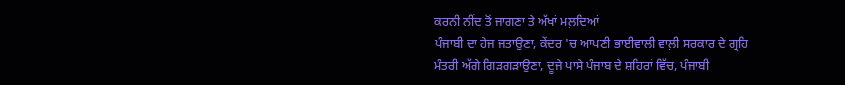ਕਰਨੀ ਨੀਂਦ ਤੋਂ ਜਾਗਣਾ ਤੇ ਅੱਖਾਂ ਮਲ਼ਦਿਆਂ
ਪੰਜਾਬੀ ਦਾ ਹੇਜ ਜਤਾਉਣਾ, ਕੇਂਦਰ 'ਚ ਆਪਣੀ ਭਾਈਵਾਲੀ ਵਾਲ਼ੀ ਸਰਕਾਰ ਦੇ ਗ੍ਰਹਿ
ਮੰਤਰੀ ਅੱਗੇ ਗਿੜਗੜਾਉਣਾ, ਦੂਜੇ ਪਾਸੇ ਪੰਜਾਬ ਦੇ ਸ਼ਹਿਰਾਂ ਵਿੱਚ, ਪੰਜਾਬੀ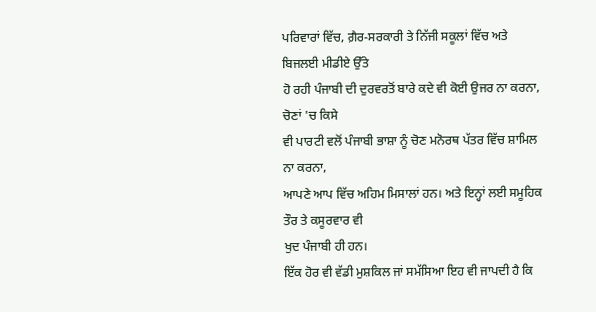ਪਰਿਵਾਰਾਂ ਵਿੱਚ, ਗ਼ੈਰ-ਸਰਕਾਰੀ ਤੇ ਨਿੱਜੀ ਸਕੂਲਾਂ ਵਿੱਚ ਅਤੇ ਬਿਜਲਈ ਮੀਡੀਏ ਉੱਤੇ
ਹੋ ਰਹੀ ਪੰਜਾਬੀ ਦੀ ਦੁਰਵਰਤੋਂ ਬਾਰੇ ਕਦੇ ਵੀ ਕੋਈ ਉਜਰ ਨਾ ਕਰਨਾ, ਚੋਣਾਂ 'ਚ ਕਿਸੇ
ਵੀ ਪਾਰਟੀ ਵਲੋਂ ਪੰਜਾਬੀ ਭਾਸ਼ਾ ਨੂੰ ਚੋਣ ਮਨੋਰਥ ਪੱਤਰ ਵਿੱਚ ਸ਼ਾਮਿਲ ਨਾ ਕਰਨਾ,
ਆਪਣੇ ਆਪ ਵਿੱਚ ਅਹਿਮ ਮਿਸਾਲਾਂ ਹਨ। ਅਤੇ ਇਨ੍ਹਾਂ ਲਈ ਸਮੂਹਿਕ ਤੌਰ ਤੇ ਕਸੂਰਵਾਰ ਵੀ
ਖੁਦ ਪੰਜਾਬੀ ਹੀ ਹਨ।
ਇੱਕ ਹੋਰ ਵੀ ਵੱਡੀ ਮੁਸ਼ਕਿਲ ਜਾਂ ਸਮੱਸਿਆ ਇਹ ਵੀ ਜਾਪਦੀ ਹੈ ਕਿ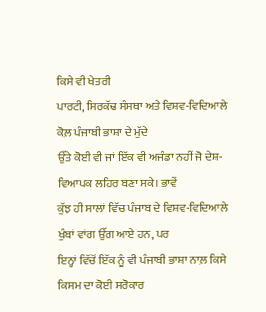ਕਿਸੇ ਵੀ ਖੇਤਰੀ
ਪਾਰਟੀ, ਸਿਰਕੱਢ ਸੰਸਥਾ ਅਤੇ ਵਿਸ਼ਵ-ਵਿਦਿਆਲੇ ਕੋਲ਼ ਪੰਜਾਬੀ ਭਾਸ਼ਾ ਦੇ ਮੁੱਦੇ
ਉੱਤੇ ਕੋਈ ਵੀ ਜਾਂ ਇੱਕ ਵੀ ਅਜੰਡਾ ਨਹੀਂ ਜੋ ਦੇਸ਼-ਵਿਆਪਕ ਲਹਿਰ ਬਣਾ ਸਕੇ। ਭਾਵੇਂ
ਕੁੱਝ ਹੀ ਸਾਲਾਂ ਵਿੱਚ ਪੰਜਾਬ ਦੇ ਵਿਸ਼ਵ-ਵਿਦਿਆਲੇ ਖੁੰਬਾਂ ਵਾਂਗ ਉੱਗ ਆਏ ਹਨ, ਪਰ
ਇਨ੍ਹਾਂ ਵਿੱਚੋਂ ਇੱਕ ਨੂੰ ਵੀ ਪੰਜਾਬੀ ਭਾਸ਼ਾ ਨਾਲ਼ ਕਿਸੇ ਕਿਸਮ ਦਾ ਕੋਈ ਸਰੋਕਾਰ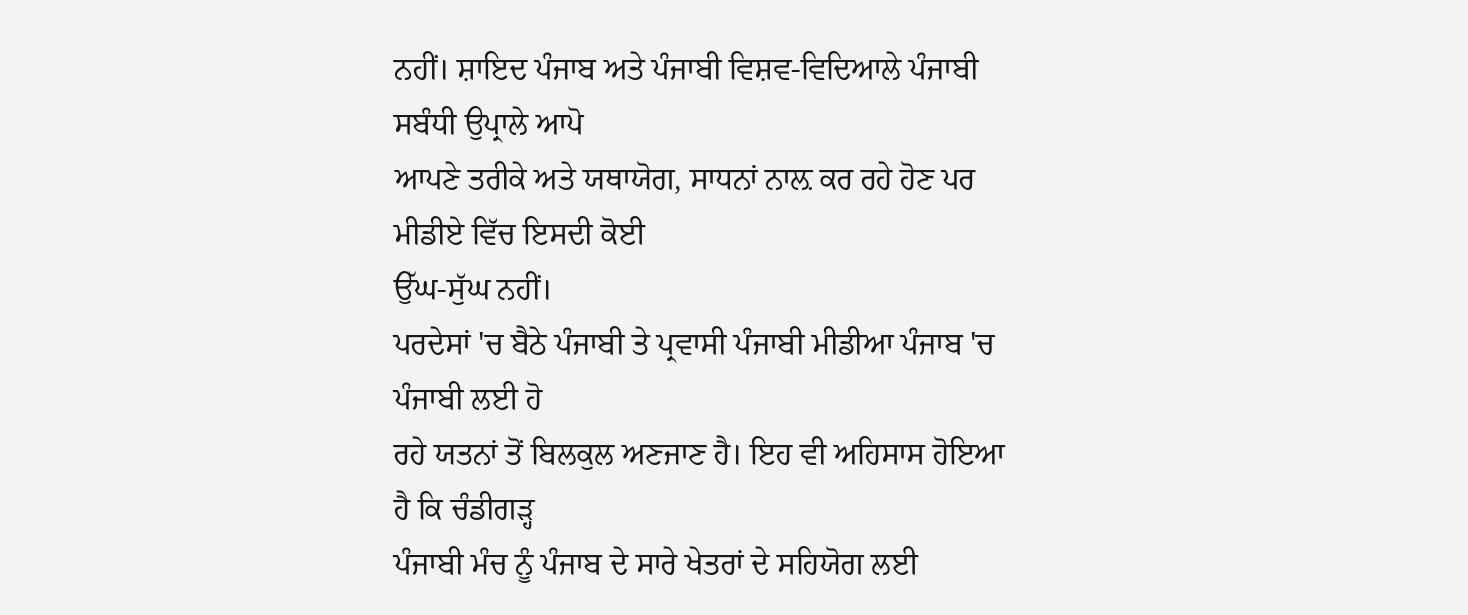ਨਹੀਂ। ਸ਼ਾਇਦ ਪੰਜਾਬ ਅਤੇ ਪੰਜਾਬੀ ਵਿਸ਼ਵ-ਵਿਦਿਆਲੇ ਪੰਜਾਬੀ ਸਬੰਧੀ ਉਪ੍ਰਾਲੇ ਆਪੋ
ਆਪਣੇ ਤਰੀਕੇ ਅਤੇ ਯਥਾਯੋਗ, ਸਾਧਨਾਂ ਨਾਲ਼ ਕਰ ਰਹੇ ਹੋਣ ਪਰ ਮੀਡੀਏ ਵਿੱਚ ਇਸਦੀ ਕੋਈ
ਉੱਘ-ਸੁੱਘ ਨਹੀਂ।
ਪਰਦੇਸਾਂ 'ਚ ਬੈਠੇ ਪੰਜਾਬੀ ਤੇ ਪ੍ਰਵਾਸੀ ਪੰਜਾਬੀ ਮੀਡੀਆ ਪੰਜਾਬ 'ਚ ਪੰਜਾਬੀ ਲਈ ਹੋ
ਰਹੇ ਯਤਨਾਂ ਤੋਂ ਬਿਲਕੁਲ ਅਣਜਾਣ ਹੈ। ਇਹ ਵੀ ਅਹਿਸਾਸ ਹੋਇਆ ਹੈ ਕਿ ਚੰਡੀਗੜ੍ਹ
ਪੰਜਾਬੀ ਮੰਚ ਨੂੰ ਪੰਜਾਬ ਦੇ ਸਾਰੇ ਖੇਤਰਾਂ ਦੇ ਸਹਿਯੋਗ ਲਈ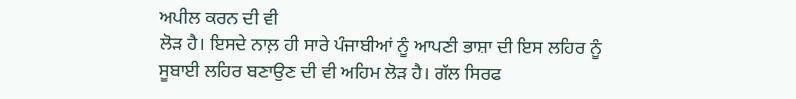ਅਪੀਲ ਕਰਨ ਦੀ ਵੀ
ਲੋੜ ਹੈ। ਇਸਦੇ ਨਾਲ਼ ਹੀ ਸਾਰੇ ਪੰਜਾਬੀਆਂ ਨੂੰ ਆਪਣੀ ਭਾਸ਼ਾ ਦੀ ਇਸ ਲਹਿਰ ਨੂੰ
ਸੂਬਾਈ ਲਹਿਰ ਬਣਾਉਣ ਦੀ ਵੀ ਅਹਿਮ ਲੋੜ ਹੈ। ਗੱਲ ਸਿਰਫ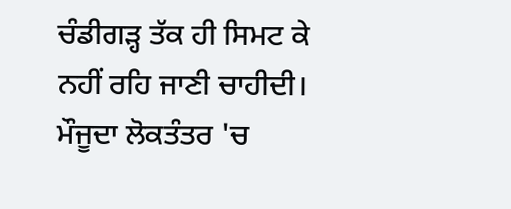ਚੰਡੀਗੜ੍ਹ ਤੱਕ ਹੀ ਸਿਮਟ ਕੇ
ਨਹੀਂ ਰਹਿ ਜਾਣੀ ਚਾਹੀਦੀ। ਮੌਜੂਦਾ ਲੋਕਤੰਤਰ 'ਚ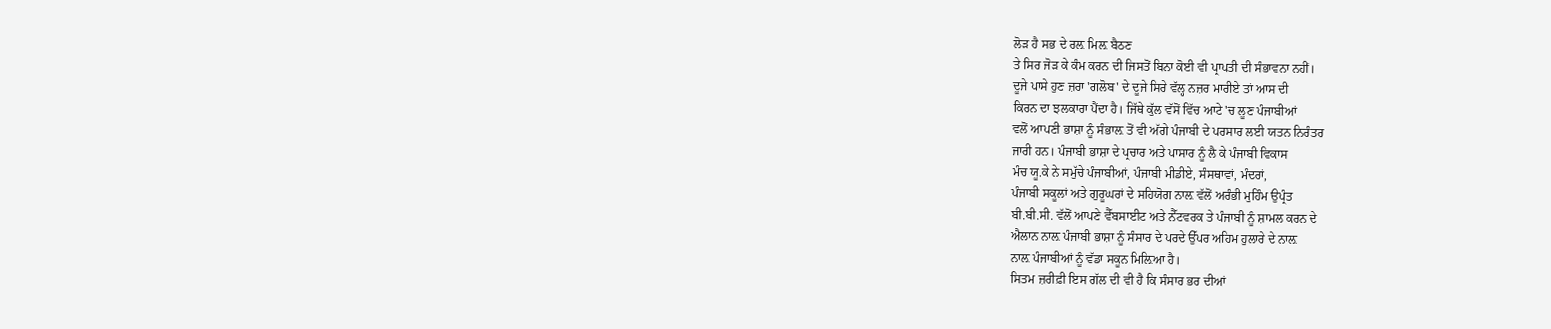ਲੋੜ ਹੈ ਸਭ ਦੇ ਰਲ਼ ਮਿਲ਼ ਬੈਠਣ
ਤੇ ਸਿਰ ਜੋੜ ਕੇ ਕੰਮ ਕਰਨ ਦੀ ਜਿਸਤੋਂ ਬਿਨਾ ਕੋਈ ਵੀ ਪ੍ਰਾਪਤੀ ਦੀ ਸੰਭਾਵਨਾ ਨਹੀਂ।
ਦੂਜੇ ਪਾਸੇ ਹੁਣ ਜ਼ਰਾ 'ਗਲੋਬ' ਦੇ ਦੂਜੇ ਸਿਰੇ ਵੱਲ੍ਹ ਨਜ਼ਰ ਮਾਰੀਏ ਤਾਂ ਆਸ ਦੀ
ਕਿਰਨ ਦਾ ਝਲਕਾਰਾ ਪੈਂਦਾ ਹੈ। ਜਿੱਥੇ ਕੁੱਲ ਵੱਸੋਂ ਵਿੱਚ ਆਟੇ 'ਚ ਲੂਣ ਪੰਜਾਬੀਆਂ
ਵਲੋਂ ਆਪਣੀ ਭਾਸ਼ਾ ਨੂੰ ਸੰਭਾਲ਼ ਤੋਂ ਵੀ ਅੱਗੇ ਪੰਜਾਬੀ ਦੇ ਪਰਸਾਰ ਲਈ ਯਤਨ ਨਿਰੰਤਰ
ਜਾਰੀ ਹਨ। ਪੰਜਾਬੀ ਭਾਸ਼ਾ ਦੇ ਪ੍ਰਚਾਰ ਅਤੇ ਪਾਸਾਰ ਨੂੰ ਲੈ ਕੇ ਪੰਜਾਬੀ ਵਿਕਾਸ
ਮੰਚ ਯੂ.ਕੇ ਨੇ ਸਮੁੱਚੇ ਪੰਜਾਬੀਆਂ, ਪੰਜਾਬੀ ਮੀਡੀਏ, ਸੰਸਥਾਵਾਂ, ਮੰਦਰਾਂ,
ਪੰਜਾਬੀ ਸਕੂਲਾਂ ਅਤੇ ਗੁਰੂਘਰਾਂ ਦੇ ਸਹਿਯੋਗ ਨਾਲ਼ ਵੱਲੋਂ ਅਰੰਭੀ ਮੁਹਿੰਮ ਉਪ੍ਰੰਤ
ਬੀ.ਬੀ.ਸੀ. ਵੱਲੋਂ ਆਪਣੇ ਵੈੱਬਸਾਈਟ ਅਤੇ ਨੈੱਟਵਰਕ ਤੇ ਪੰਜਾਬੀ ਨੂੰ ਸ਼ਾਮਲ ਕਰਨ ਦੇ
ਐਲਾਨ ਨਾਲ਼ ਪੰਜਾਬੀ ਭਾਸ਼ਾ ਨੂੰ ਸੰਸਾਰ ਦੇ ਪਰਦੇ ਉੱਪਰ ਅਹਿਮ ਹੁਲਾਰੇ ਦੇ ਨਾਲ਼
ਨਾਲ਼ ਪੰਜਾਬੀਆਂ ਨੂੰ ਵੱਡਾ ਸਕੂਨ ਮਿਲ਼ਿਆ ਹੈ।
ਸਿਤਮ ਜ਼ਰੀਫ਼ੀ ਇਸ ਗੱਲ ਦੀ ਵੀ ਹੈ ਕਿ ਸੰਸਾਰ ਭਰ ਦੀਆਂ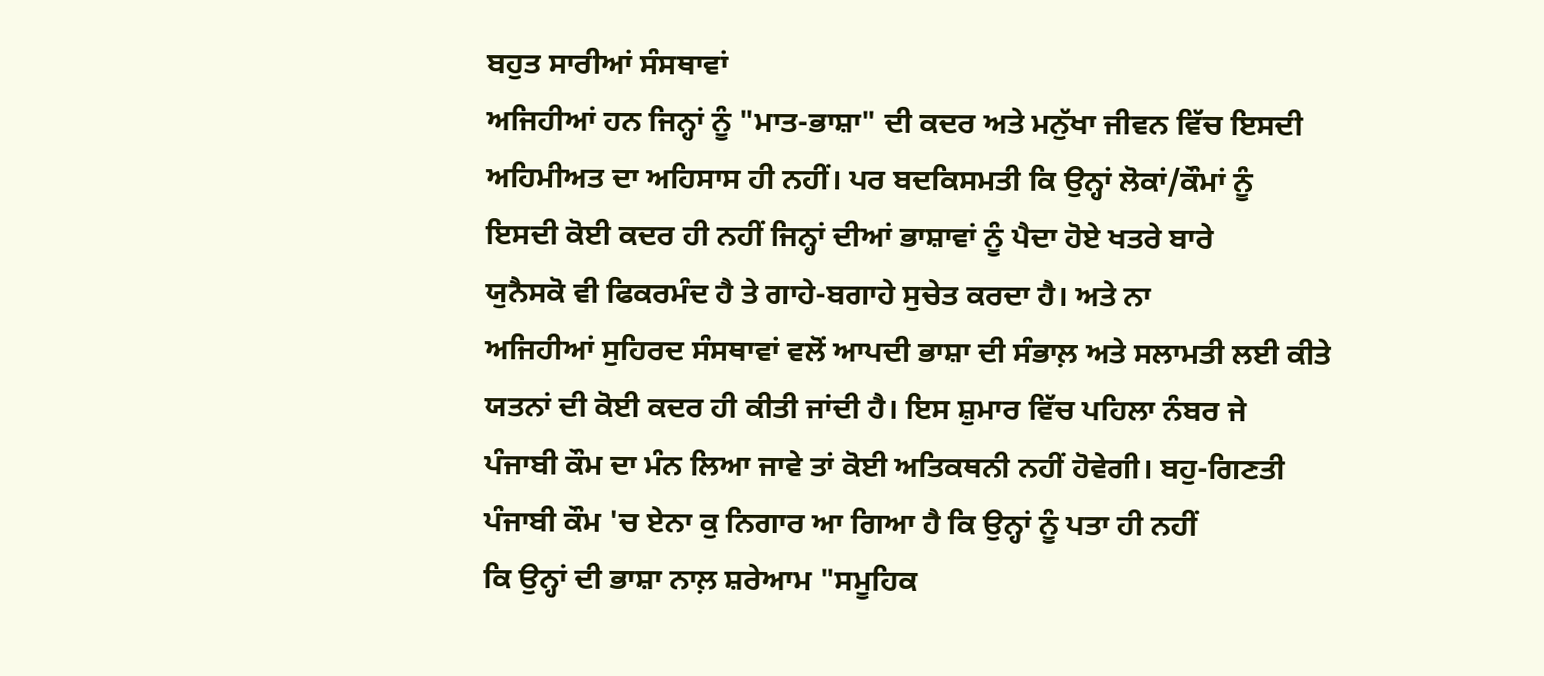ਬਹੁਤ ਸਾਰੀਆਂ ਸੰਸਥਾਵਾਂ
ਅਜਿਹੀਆਂ ਹਨ ਜਿਨ੍ਹਾਂ ਨੂੰ "ਮਾਤ-ਭਾਸ਼ਾ" ਦੀ ਕਦਰ ਅਤੇ ਮਨੁੱਖਾ ਜੀਵਨ ਵਿੱਚ ਇਸਦੀ
ਅਹਿਮੀਅਤ ਦਾ ਅਹਿਸਾਸ ਹੀ ਨਹੀਂ। ਪਰ ਬਦਕਿਸਮਤੀ ਕਿ ਉਨ੍ਹਾਂ ਲੋਕਾਂ/ਕੌਮਾਂ ਨੂੰ
ਇਸਦੀ ਕੋਈ ਕਦਰ ਹੀ ਨਹੀਂ ਜਿਨ੍ਹਾਂ ਦੀਆਂ ਭਾਸ਼ਾਵਾਂ ਨੂੰ ਪੈਦਾ ਹੋਏ ਖਤਰੇ ਬਾਰੇ
ਯੁਨੈਸਕੋ ਵੀ ਫਿਕਰਮੰਦ ਹੈ ਤੇ ਗਾਹੇ-ਬਗਾਹੇ ਸੁਚੇਤ ਕਰਦਾ ਹੈ। ਅਤੇ ਨਾ
ਅਜਿਹੀਆਂ ਸੁਹਿਰਦ ਸੰਸਥਾਵਾਂ ਵਲੋਂ ਆਪਦੀ ਭਾਸ਼ਾ ਦੀ ਸੰਭਾਲ਼ ਅਤੇ ਸਲਾਮਤੀ ਲਈ ਕੀਤੇ
ਯਤਨਾਂ ਦੀ ਕੋਈ ਕਦਰ ਹੀ ਕੀਤੀ ਜਾਂਦੀ ਹੈ। ਇਸ ਸ਼ੁਮਾਰ ਵਿੱਚ ਪਹਿਲਾ ਨੰਬਰ ਜੇ
ਪੰਜਾਬੀ ਕੌਮ ਦਾ ਮੰਨ ਲਿਆ ਜਾਵੇ ਤਾਂ ਕੋਈ ਅਤਿਕਥਨੀ ਨਹੀਂ ਹੋਵੇਗੀ। ਬਹੁ-ਗਿਣਤੀ
ਪੰਜਾਬੀ ਕੌਮ 'ਚ ਏਨਾ ਕੁ ਨਿਗਾਰ ਆ ਗਿਆ ਹੈ ਕਿ ਉਨ੍ਹਾਂ ਨੂੰ ਪਤਾ ਹੀ ਨਹੀਂ
ਕਿ ਉਨ੍ਹਾਂ ਦੀ ਭਾਸ਼ਾ ਨਾਲ਼ ਸ਼ਰੇਆਮ "ਸਮੂਹਿਕ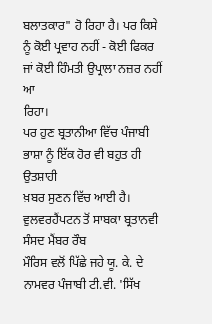ਬਲਾਤਕਾਰ" ਹੋ ਰਿਹਾ ਹੈ। ਪਰ ਕਿਸੇ
ਨੂੰ ਕੋਈ ਪ੍ਰਵਾਹ ਨਹੀਂ - ਕੋਈ ਫਿਕਰ ਜਾਂ ਕੋਈ ਹਿੰਮਤੀ ਉਪ੍ਰਾਲਾ ਨਜ਼ਰ ਨਹੀਂ ਆ
ਰਿਹਾ।
ਪਰ ਹੁਣ ਬ੍ਰਤਾਨੀਆ ਵਿੱਚ ਪੰਜਾਬੀ ਭਾਸ਼ਾ ਨੂੰ ਇੱਕ ਹੋਰ ਵੀ ਬਹੁਤ ਹੀ ਉਤਸ਼ਾਹੀ
ਖ਼ਬਰ ਸੁਣਨ ਵਿੱਚ ਆਈ ਹੈ। ਵੁਲਵਰਹੈਂਪਟਨ ਤੋਂ ਸਾਬਕਾ ਬ੍ਰਤਾਨਵੀ ਸੰਸਦ ਮੈਂਬਰ ਰੌਬ
ਮੌਰਿਸ ਵਲੋਂ ਪਿੱਛੇ ਜਹੇ ਯੂ. ਕੇ. ਦੇ ਨਾਮਵਰ ਪੰਜਾਬੀ ਟੀ.ਵੀ. 'ਸਿੱਖ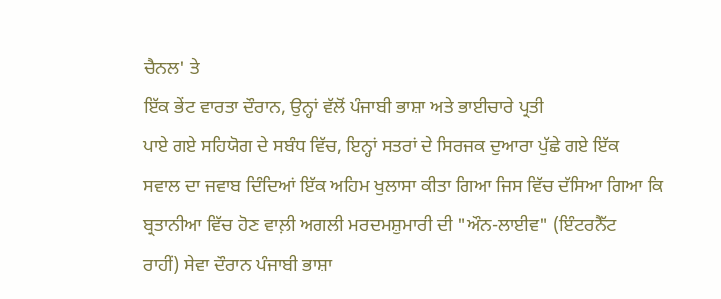ਚੈਨਲ' ਤੇ
ਇੱਕ ਭੇਂਟ ਵਾਰਤਾ ਦੌਰਾਨ, ਉਨ੍ਹਾਂ ਵੱਲੋਂ ਪੰਜਾਬੀ ਭਾਸ਼ਾ ਅਤੇ ਭਾਈਚਾਰੇ ਪ੍ਰਤੀ
ਪਾਏ ਗਏ ਸਹਿਯੋਗ ਦੇ ਸਬੰਧ ਵਿੱਚ, ਇਨ੍ਹਾਂ ਸਤਰਾਂ ਦੇ ਸਿਰਜਕ ਦੁਆਰਾ ਪੁੱਛੇ ਗਏ ਇੱਕ
ਸਵਾਲ ਦਾ ਜਵਾਬ ਦਿੰਦਿਆਂ ਇੱਕ ਅਹਿਮ ਖੁਲਾਸਾ ਕੀਤਾ ਗਿਆ ਜਿਸ ਵਿੱਚ ਦੱਸਿਆ ਗਿਆ ਕਿ
ਬ੍ਰਤਾਨੀਆ ਵਿੱਚ ਹੋਣ ਵਾਲ਼ੀ ਅਗਲੀ ਮਰਦਮਸ਼ੁਮਾਰੀ ਦੀ "ਔਨ-ਲਾਈਵ" (ਇੰਟਰਨੈੱਟ
ਰਾਹੀਂ) ਸੇਵਾ ਦੌਰਾਨ ਪੰਜਾਬੀ ਭਾਸ਼ਾ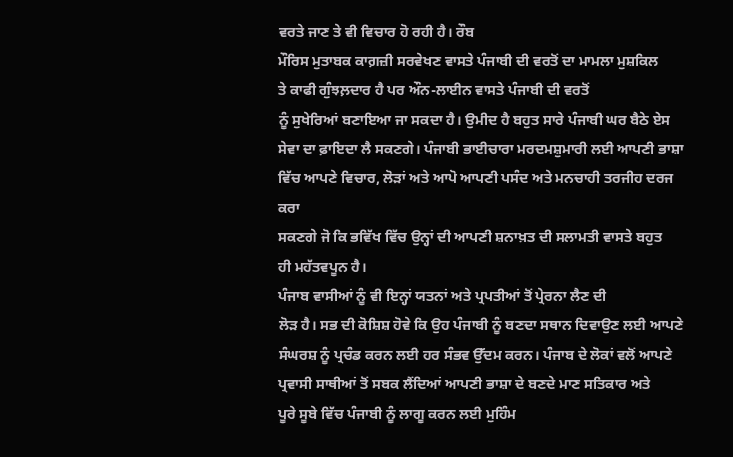ਵਰਤੇ ਜਾਣ ਤੇ ਵੀ ਵਿਚਾਰ ਹੋ ਰਹੀ ਹੈ। ਰੌਬ
ਮੌਰਿਸ ਮੁਤਾਬਕ ਕਾਗ਼ਜ਼ੀ ਸਰਵੇਖਣ ਵਾਸਤੇ ਪੰਜਾਬੀ ਦੀ ਵਰਤੋਂ ਦਾ ਮਾਮਲਾ ਮੁਸ਼ਕਿਲ
ਤੇ ਕਾਫੀ ਗੁੰਝਲ਼ਦਾਰ ਹੈ ਪਰ ਔਨ-ਲਾਈਨ ਵਾਸਤੇ ਪੰਜਾਬੀ ਦੀ ਵਰਤੋਂ
ਨੂੰ ਸੁਖੇਰਿਆਂ ਬਣਾਇਆ ਜਾ ਸਕਦਾ ਹੈ। ਉਮੀਦ ਹੈ ਬਹੁਤ ਸਾਰੇ ਪੰਜਾਬੀ ਘਰ ਬੈਠੇ ਏਸ
ਸੇਵਾ ਦਾ ਫ਼ਾਇਦਾ ਲੈ ਸਕਣਗੇ। ਪੰਜਾਬੀ ਭਾਈਚਾਰਾ ਮਰਦਮਸ਼ੁਮਾਰੀ ਲਈ ਆਪਣੀ ਭਾਸ਼ਾ
ਵਿੱਚ ਆਪਣੇ ਵਿਚਾਰ, ਲੋੜਾਂ ਅਤੇ ਆਪੋ ਆਪਣੀ ਪਸੰਦ ਅਤੇ ਮਨਚਾਹੀ ਤਰਜੀਹ ਦਰਜ ਕਰਾ
ਸਕਣਗੇ ਜੋ ਕਿ ਭਵਿੱਖ ਵਿੱਚ ਉਨ੍ਹਾਂ ਦੀ ਆਪਣੀ ਸ਼ਨਾਖ਼ਤ ਦੀ ਸਲਾਮਤੀ ਵਾਸਤੇ ਬਹੁਤ
ਹੀ ਮਹੱਤਵਪੂਨ ਹੈ।
ਪੰਜਾਬ ਵਾਸੀਆਂ ਨੂੰ ਵੀ ਇਨ੍ਹਾਂ ਯਤਨਾਂ ਅਤੇ ਪ੍ਰਪਤੀਆਂ ਤੋਂ ਪ੍ਰੇਰਨਾ ਲੈਣ ਦੀ
ਲੋੜ ਹੈ। ਸਭ ਦੀ ਕੋਸ਼ਿਸ਼ ਹੋਵੇ ਕਿ ਉਹ ਪੰਜਾਬੀ ਨੂੰ ਬਣਦਾ ਸਥਾਨ ਦਿਵਾਉਣ ਲਈ ਆਪਣੇ
ਸੰਘਰਸ਼ ਨੂੰ ਪ੍ਰਚੰਡ ਕਰਨ ਲਈ ਹਰ ਸੰਭਵ ਉੱਦਮ ਕਰਨ। ਪੰਜਾਬ ਦੇ ਲੋਕਾਂ ਵਲੋਂ ਆਪਣੇ
ਪ੍ਰਵਾਸੀ ਸਾਥੀਆਂ ਤੋਂ ਸਬਕ ਲੈਂਦਿਆਂ ਆਪਣੀ ਭਾਸ਼ਾ ਦੇ ਬਣਦੇ ਮਾਣ ਸਤਿਕਾਰ ਅਤੇ
ਪੂਰੇ ਸੂਬੇ ਵਿੱਚ ਪੰਜਾਬੀ ਨੂੰ ਲਾਗੂ ਕਰਨ ਲਈ ਮੁਹਿੰਮ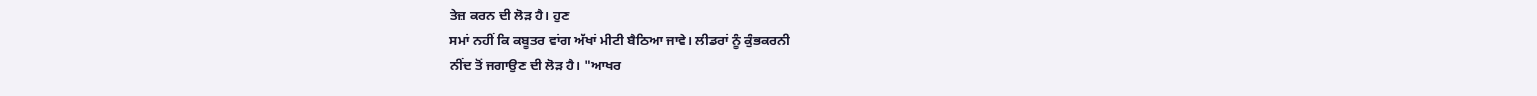ਤੇਜ਼ ਕਰਨ ਦੀ ਲੋੜ ਹੈ। ਹੁਣ
ਸਮਾਂ ਨਹੀਂ ਕਿ ਕਬੂਤਰ ਵਾਂਗ ਅੱਖਾਂ ਮੀਟੀ ਬੈਠਿਆ ਜਾਵੇ। ਲੀਡਰਾਂ ਨੂੰ ਕੁੰਭਕਰਨੀ
ਨੀਂਦ ਤੋਂ ਜਗਾਉਣ ਦੀ ਲੋੜ ਹੈ। "ਆਖਰ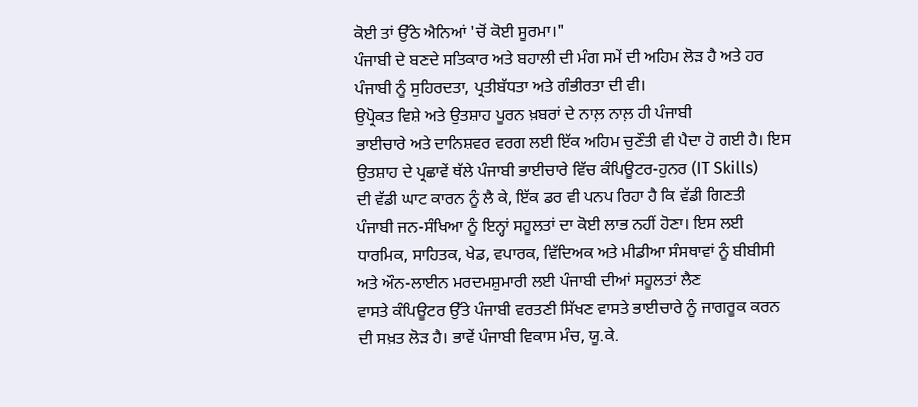ਕੋਈ ਤਾਂ ਉੱਠੇ ਐਨਿਆਂ 'ਚੋਂ ਕੋਈ ਸੂਰਮਾ।"
ਪੰਜਾਬੀ ਦੇ ਬਣਦੇ ਸਤਿਕਾਰ ਅਤੇ ਬਹਾਲੀ ਦੀ ਮੰਗ ਸਮੇਂ ਦੀ ਅਹਿਮ ਲੋੜ ਹੈ ਅਤੇ ਹਰ
ਪੰਜਾਬੀ ਨੂੰ ਸੁਹਿਰਦਤਾ, ਪ੍ਰਤੀਬੱਧਤਾ ਅਤੇ ਗੰਭੀਰਤਾ ਦੀ ਵੀ।
ਉਪ੍ਰੋਕਤ ਵਿਸ਼ੇ ਅਤੇ ਉਤਸ਼ਾਹ ਪੂਰਨ ਖ਼ਬਰਾਂ ਦੇ ਨਾਲ਼ ਨਾਲ਼ ਹੀ ਪੰਜਾਬੀ
ਭਾਈਚਾਰੇ ਅਤੇ ਦਾਨਿਸ਼ਵਰ ਵਰਗ ਲਈ ਇੱਕ ਅਹਿਮ ਚੁਣੌਤੀ ਵੀ ਪੈਦਾ ਹੋ ਗਈ ਹੈ। ਇਸ
ਉਤਸ਼ਾਹ ਦੇ ਪ੍ਰਛਾਵੇਂ ਥੱਲੇ ਪੰਜਾਬੀ ਭਾਈਚਾਰੇ ਵਿੱਚ ਕੰਪਿਊਟਰ-ਹੁਨਰ (IT Skills)
ਦੀ ਵੱਡੀ ਘਾਟ ਕਾਰਨ ਨੂੰ ਲੈ ਕੇ, ਇੱਕ ਡਰ ਵੀ ਪਨਪ ਰਿਹਾ ਹੈ ਕਿ ਵੱਡੀ ਗਿਣਤੀ
ਪੰਜਾਬੀ ਜਨ-ਸੰਖਿਆ ਨੂੰ ਇਨ੍ਹਾਂ ਸਹੂਲਤਾਂ ਦਾ ਕੋਈ ਲਾਭ ਨਹੀਂ ਹੋਣਾ। ਇਸ ਲਈ
ਧਾਰਮਿਕ, ਸਾਹਿਤਕ, ਖੇਡ, ਵਪਾਰਕ, ਵਿੱਦਿਅਕ ਅਤੇ ਮੀਡੀਆ ਸੰਸਥਾਵਾਂ ਨੂੰ ਬੀਬੀਸੀ
ਅਤੇ ਔਨ-ਲਾਈਨ ਮਰਦਮਸ਼ੁਮਾਰੀ ਲਈ ਪੰਜਾਬੀ ਦੀਆਂ ਸਹੂਲਤਾਂ ਲੈਣ
ਵਾਸਤੇ ਕੰਪਿਊਟਰ ਉੱਤੇ ਪੰਜਾਬੀ ਵਰਤਣੀ ਸਿੱਖਣ ਵਾਸਤੇ ਭਾਈਚਾਰੇ ਨੂੰ ਜਾਗਰੂਕ ਕਰਨ
ਦੀ ਸਖ਼ਤ ਲੋੜ ਹੈ। ਭਾਵੇਂ ਪੰਜਾਬੀ ਵਿਕਾਸ ਮੰਚ, ਯੂ.ਕੇ.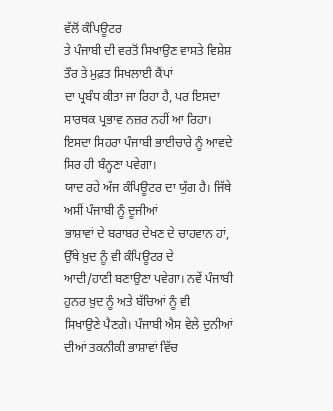ਵੱਲੋਂ ਕੰਪਿਊਟਰ
ਤੇ ਪੰਜਾਬੀ ਦੀ ਵਰਤੋਂ ਸਿਖਾਉਣ ਵਾਸਤੇ ਵਿਸ਼ੇਸ਼ ਤੌਰ ਤੇ ਮੁਫ਼ਤ ਸਿਖਲਾਈ ਕੈਂਪਾਂ
ਦਾ ਪ੍ਰਬੰਧ ਕੀਤਾ ਜਾ ਰਿਹਾ ਹੈ, ਪਰ ਇਸਦਾ ਸਾਰਥਕ ਪ੍ਰਭਾਵ ਨਜ਼ਰ ਨਹੀਂ ਆ ਰਿਹਾ।
ਇਸਦਾ ਸਿਹਰਾ ਪੰਜਾਬੀ ਭਾਈਚਾਰੇ ਨੂੰ ਆਵਦੇ ਸਿਰ ਹੀ ਬੰਨ੍ਹਣਾ ਪਵੇਗਾ।
ਯਾਦ ਰਹੇ ਅੱਜ ਕੰਪਿਊਟਰ ਦਾ ਯੁੱਗ ਹੈ। ਜਿੱਥੇ ਅਸੀਂ ਪੰਜਾਬੀ ਨੂੰ ਦੂਜੀਆਂ
ਭਾਸ਼ਾਵਾਂ ਦੇ ਬਰਾਬਰ ਦੇਖਣ ਦੇ ਚਾਹਵਾਨ ਹਾਂ, ਉੱਥੇ ਖ਼ੁਦ ਨੂੰ ਵੀ ਕੰਪਿਊਟਰ ਦੇ
ਆਦੀ/ਹਾਣੀ ਬਣਾਉਣਾ ਪਵੇਗਾ। ਨਵੇਂ ਪੰਜਾਬੀ ਹੁਨਰ ਖ਼ੁਦ ਨੂੰ ਅਤੇ ਬੱਚਿਆਂ ਨੂੰ ਵੀ
ਸਿਖਾਉਣੇ ਪੈਣਗੇ। ਪੰਜਾਬੀ ਐਸ ਵੇਲੇ ਦੁਨੀਆਂ ਦੀਆਂ ਤਕਨੀਕੀ ਭਾਸ਼ਾਵਾਂ ਵਿੱਚ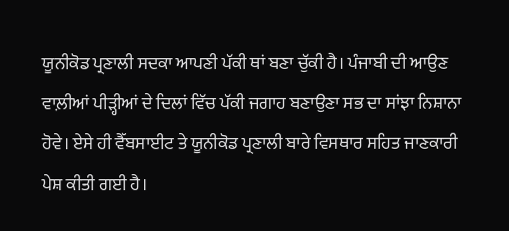ਯੂਨੀਕੋਡ ਪ੍ਰਣਾਲੀ ਸਦਕਾ ਆਪਣੀ ਪੱਕੀ ਥਾਂ ਬਣਾ ਚੁੱਕੀ ਹੈ। ਪੰਜਾਬੀ ਦੀ ਆਉਣ
ਵਾਲ਼ੀਆਂ ਪੀੜ੍ਹੀਆਂ ਦੇ ਦਿਲਾਂ ਵਿੱਚ ਪੱਕੀ ਜਗਾਹ ਬਣਾਉਣਾ ਸਭ ਦਾ ਸਾਂਝਾ ਨਿਸ਼ਾਨਾ
ਹੋਵੇ। ਏਸੇ ਹੀ ਵੈੱਬਸਾਈਟ ਤੇ ਯੂਨੀਕੋਡ ਪ੍ਰਣਾਲੀ ਬਾਰੇ ਵਿਸਥਾਰ ਸਹਿਤ ਜਾਣਕਾਰੀ
ਪੇਸ਼ ਕੀਤੀ ਗਈ ਹੈ।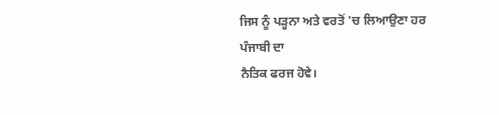ਜਿਸ ਨੂੰ ਪੜ੍ਹਨਾ ਅਤੇ ਵਰਤੋਂ 'ਚ ਲਿਆਉਣਾ ਹਰ ਪੰਜਾਬੀ ਦਾ
ਨੈਤਿਕ ਫਰਜ ਹੋਵੇ।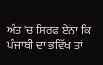ਅੰਤ 'ਚ ਸਿਰਫ ਏਨਾ ਕਿ ਪੰਜਾਬੀ ਦਾ ਭਵਿੱਖ ਤਾਂ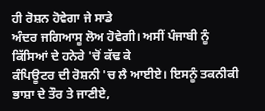ਹੀ ਰੋਸ਼ਨ ਹੋਵੇਗਾ ਜੇ ਸਾਡੇ
ਅੰਦਰ ਜਗਿਆਸੂ ਲੋਅ ਹੋਵੇਗੀ। ਅਸੀਂ ਪੰਜਾਬੀ ਨੂੰ ਕਿੱਸਿਆਂ ਦੇ ਹਨੇਰੇ 'ਚੋਂ ਕੱਢ ਕੇ
ਕੰਪਿਊਟਰ ਦੀ ਰੋਸ਼ਨੀ 'ਚ ਲੈ ਆਈਏ। ਇਸਨੂੰ ਤਕਨੀਕੀ ਭਾਸ਼ਾ ਦੇ ਤੌਰ ਤੇ ਜਾਣੀਏ,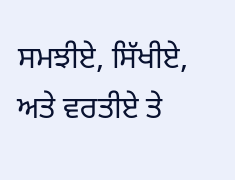ਸਮਝੀਏ, ਸਿੱਖੀਏ, ਅਤੇ ਵਰਤੀਏ ਤੇ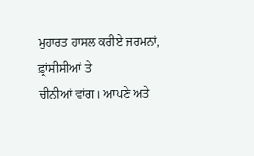ਮੁਹਾਰਤ ਹਾਸਲ ਕਰੀਏ ਜਰਮਨਾਂ, ਫ਼੍ਰਾਂਸੀਸੀਆਂ ਤੇ
ਚੀਨੀਆਂ ਵਾਂਗ। ਆਪਣੇ ਅਤੇ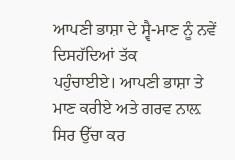ਆਪਣੀ ਭਾਸ਼ਾ ਦੇ ਸ੍ਵੈ-ਮਾਣ ਨੂੰ ਨਵੇਂ ਦਿਸਹੱਦਿਆਂ ਤੱਕ
ਪਹੁੰਚਾਈਏ। ਆਪਣੀ ਭਾਸ਼ਾ ਤੇ ਮਾਣ ਕਰੀਏ ਅਤੇ ਗਰਵ ਨਾਲ਼ ਸਿਰ ਉੱਚਾ ਕਰ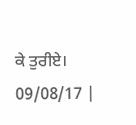ਕੇ ਤੁਰੀਏ।
09/08/17 |